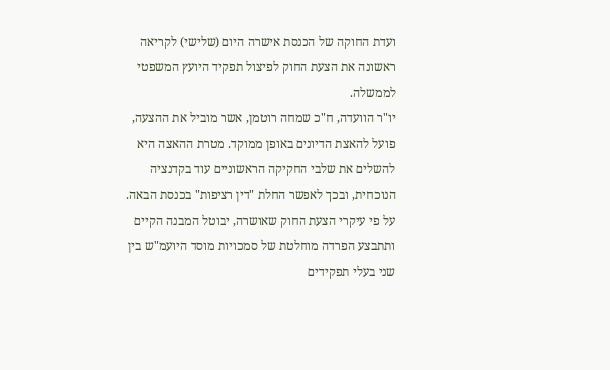ועדת החוקה של הכנסת אישרה היום (שלישי) לקריאה ראשונה את הצעת החוק לפיצול תפקיד היועץ המשפטי לממשלה.
יו"ר הוועדה, ח"כ שמחה רוטמן, אשר מוביל את ההצעה, פועל להאצת הדיונים באופן ממוקד. מטרת ההאצה היא להשלים את שלבי החקיקה הראשוניים עוד בקדנציה הנוכחית, ובכך לאפשר החלת "דין רציפות" בכנסת הבאה.
על פי עיקרי הצעת החוק שאושרה, יבוטל המבנה הקיים ותתבצע הפרדה מוחלטת של סמכויות מוסד היועמ"ש בין שני בעלי תפקידים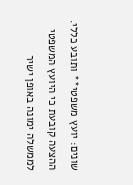שונים: יועץ משפטי** ותובע כללי.
ההצעה קובעת כי היועץ המשפטי לממשלה ימונה באופן ישיר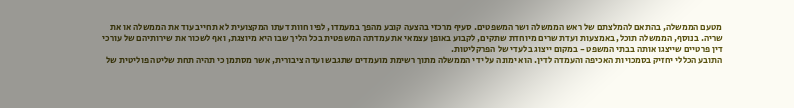מטעם הממשלה, בהתאם להמלצתם של ראש הממשלה ושר המשפטים. סעיף מרכזי בהצעה קובע מהפך במעמדו, לפיו חוות דעתו המקצועית לא תחייב עוד את הממשלה או את שריה. בנוסף, הממשלה תוכל, באמצעות ועדת שרים מיוחדת שתקים, לקבוע באופן עצמאי את עמדתה המשפטית בכל הליך שבו היא מיוצגת, ואף לשכור את שירותיהם של עורכי דין פרטיים שייצגו אותה בבתי המשפט - במקום ייצוג בלעדי של הפרקליטות.
התובע הכללי יחזיק בסמכויות האכיפה והעמדה לדין. הוא ימונה על ידי הממשלה מתוך רשימת מועמדים שתגבש ועדה ציבורית, אשר מסתמן כי תהיה תחת שליטה פוליטית של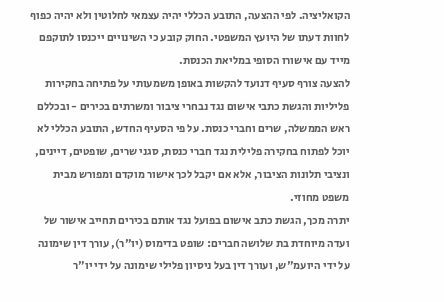הקואליציה. לפי ההצעה, התובע הכללי יהיה עצמאי לחלוטין ולא יהיה כפוף לחוות דעתו של היועץ המשפטי. החוק קובע כי השינויים ייכנסו לתוקפם מייד עם אישורו הסופי במליאת הכנסת.
להצעה צורף סעיף דנועד להקשות באופן משמעותי על פתיחה בחקירות פליליות והגשת כתבי אישום נגד נבחרי ציבור ומשרתים בכירים - ובכללם ראש הממשלה, שרים וחברי כנסת. על פי הסעיף החדש, התובע הכללי לא יוכל לפתוח בחקירה פלילית נגד חברי כנסת, סגני שרים, שופטים, דיינים, ונציבי תלונות הציבור, אלא אם יקבל לכך אישור מוקדם ומפורש מבית משפט מחוזי.
יתרה מכך, הגשת כתב אישום בפועל נגד אותם בכירים תחייב אישור של ועדה מיוחדת בת שלושה חברים: שופט בדימוס (יו"ר), עורך דין שימונה על ידי היועמ"ש, ועורך דין בעל ניסיון פלילי שימונה על ידי יו"ר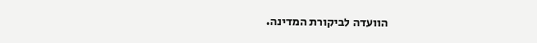הוועדה לביקורת המדינה.